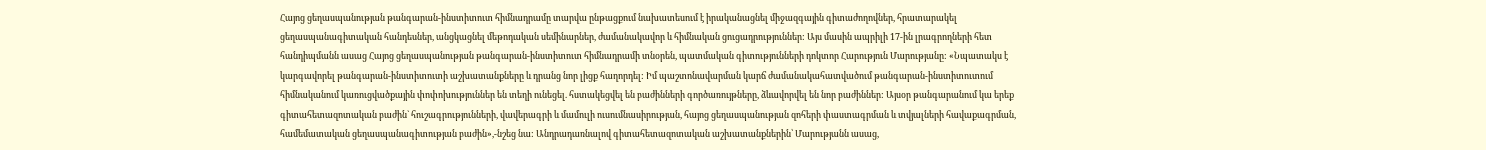Հայոց ցեղասպանության թանգարան-ինստիտուտ հիմնադրամը տարվա ընթացքում նախատեսում է իրականացնել միջազգային գիտաժողովներ, հրատարակել ցեղասպանագիտական հանդեսներ, անցկացնել մեթոդական սեմինարներ, ժամանակավոր և հիմնական ցուցադրություններ: Այս մասին ապրիլի 17-ին լրագրողների հետ հանդիպմանն ասաց Հայոց ցեղասպանության թանգարան-ինստիտուտ հիմնադրամի տնօրեն, պատմական գիտությունների դոկտոր Հարություն Մարությանը: «Նպատակս է կարգավորել թանգարան-ինստիտուտի աշխատանքները և դրանց նոր լիցք հաղորդել: Իմ պաշտոնավարման կարճ ժամանակահատվածում թանգարան-ինստիտուտում հիմնականում կառուցվածքային փոփոխություններ են տեղի ունեցել. հստակեցվել են բաժինների գործառույթները, ձևավորվել են նոր բաժիններ: Այսօր թանգարանում կա երեք գիտահետազոտական բաժին` հուշագրությունների, վավերագրի և մամուլի ուսումնասիրության, հայոց ցեղասպանության զոհերի փաստագրման և տվյալների հավաքագրման, համեմատական ցեղասպանագիտության բաժին»,-նշեց նա: Անդրադառնալով գիտահետազոտական աշխատանքներին՝ Մարությանն ասաց,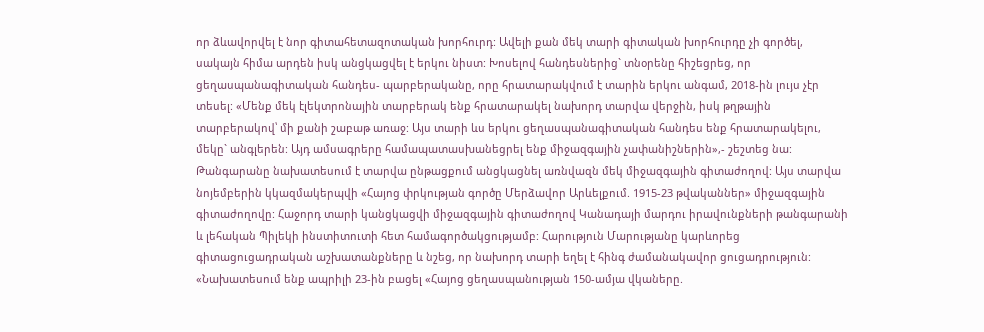որ ձևավորվել է նոր գիտահետազոտական խորհուրդ: Ավելի քան մեկ տարի գիտական խորհուրդը չի գործել, սակայն հիմա արդեն իսկ անցկացվել է երկու նիստ: Խոսելով հանդեսներից` տնօրենը հիշեցրեց, որ ցեղասպանագիտական հանդես- պարբերականը, որը հրատարակվում է տարին երկու անգամ, 2018-ին լույս չէր տեսել: «Մենք մեկ էլեկտրոնային տարբերակ ենք հրատարակել նախորդ տարվա վերջին, իսկ թղթային տարբերակով՝ մի քանի շաբաթ առաջ: Այս տարի ևս երկու ցեղասպանագիտական հանդես ենք հրատարակելու, մեկը` անգլերեն: Այդ ամսագրերը համապատասխանեցրել ենք միջազգային չափանիշներին»,- շեշտեց նա: Թանգարանը նախատեսում է տարվա ընթացքում անցկացնել առնվազն մեկ միջազգային գիտաժողով: Այս տարվա նոյեմբերին կկազմակերպվի «Հայոց փրկության գործը Մերձավոր Արևելքում. 1915-23 թվականներ» միջազգային գիտաժողովը: Հաջորդ տարի կանցկացվի միջազգային գիտաժողով Կանադայի մարդու իրավունքների թանգարանի և լեհական Պիլեկի ինստիտուտի հետ համագործակցությամբ: Հարություն Մարությանը կարևորեց գիտացուցադրական աշխատանքները և նշեց, որ նախորդ տարի եղել է հինգ ժամանակավոր ցուցադրություն: «Նախատեսում ենք ապրիլի 23-ին բացել «Հայոց ցեղասպանության 150-ամյա վկաները.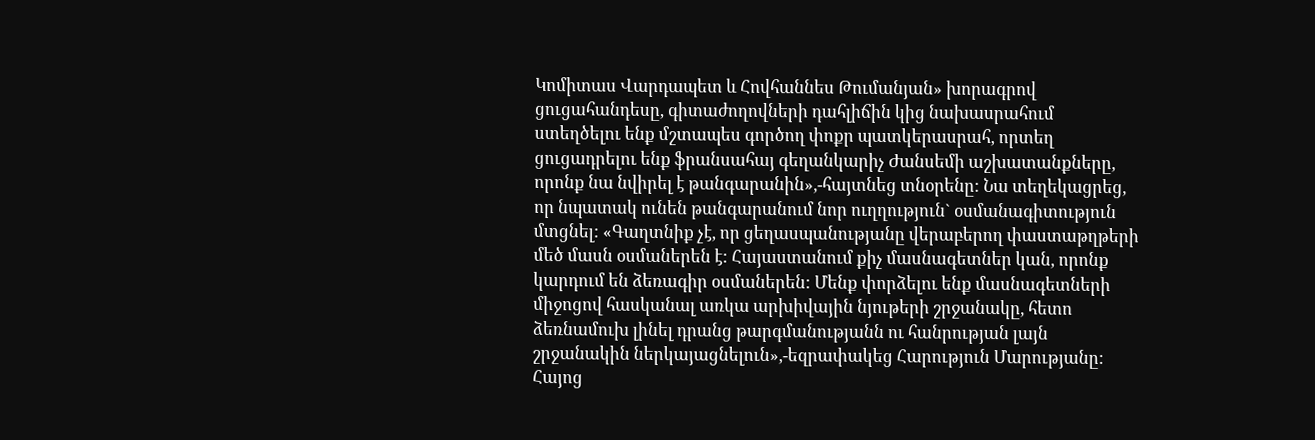Կոմիտաս Վարդապետ և Հովհաննես Թումանյան» խորագրով ցուցահանդեսը, գիտաժողովների դահլիճին կից նախասրահում ստեղծելու ենք մշտապես գործող փոքր պատկերասրահ, որտեղ ցուցադրելու ենք ֆրանսահայ գեղանկարիչ Ժանսեմի աշխատանքները, որոնք նա նվիրել է թանգարանին»,-հայտնեց տնօրենը: Նա տեղեկացրեց, որ նպատակ ունեն թանգարանում նոր ուղղություն` օսմանագիտություն մտցնել: «Գաղտնիք չէ, որ ցեղասպանությանը վերաբերող փաստաթղթերի մեծ մասն օսմաներեն է: Հայաստանում քիչ մասնագետներ կան, որոնք կարդում են ձեռագիր օսմաներեն: Մենք փորձելու ենք մասնագետների միջոցով հասկանալ առկա արխիվային նյութերի շրջանակը, հետո ձեռնամուխ լինել դրանց թարգմանությանն ու հանրության լայն շրջանակին ներկայացնելուն»,-եզրափակեց Հարություն Մարությանը: Հայոց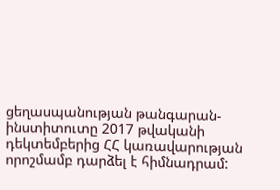ցեղասպանության թանգարան-ինստիտուտը 2017 թվականի դեկտեմբերից ՀՀ կառավարության որոշմամբ դարձել է հիմնադրամ: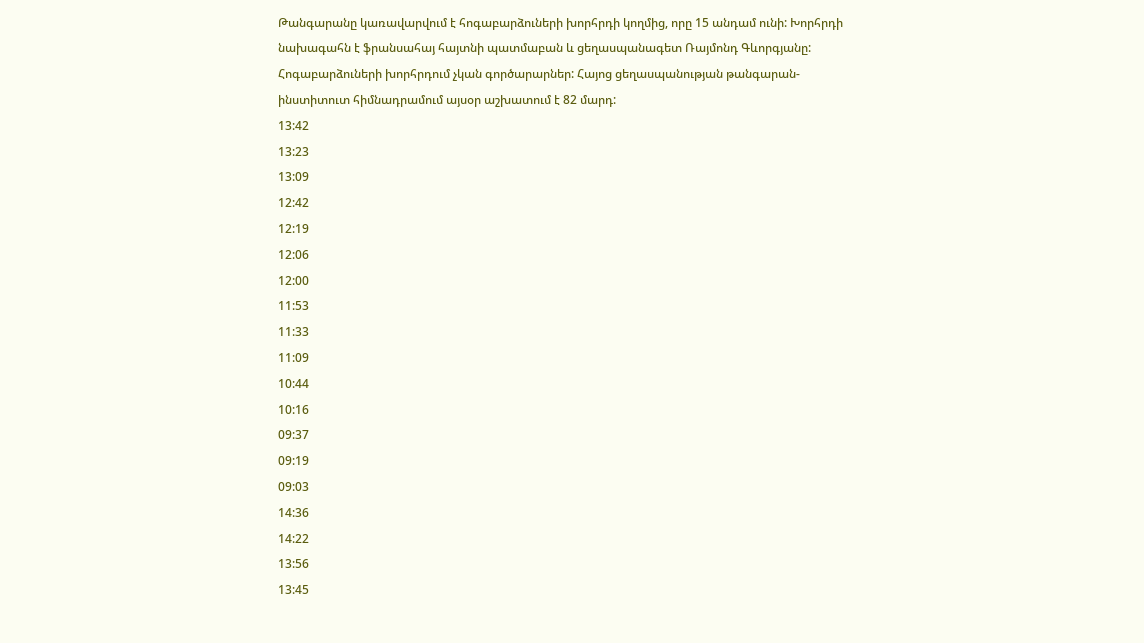Թանգարանը կառավարվում է հոգաբարձուների խորհրդի կողմից, որը 15 անդամ ունի: Խորհրդի նախագահն է ֆրանսահայ հայտնի պատմաբան և ցեղասպանագետ Ռայմոնդ Գևորգյանը: Հոգաբարձուների խորհրդում չկան գործարարներ: Հայոց ցեղասպանության թանգարան-ինստիտուտ հիմնադրամում այսօր աշխատում է 82 մարդ:
13:42
13:23
13:09
12:42
12:19
12:06
12:00
11:53
11:33
11:09
10:44
10:16
09:37
09:19
09:03
14:36
14:22
13:56
13:45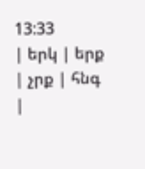13:33
| երկ | երք | չրք | հնգ |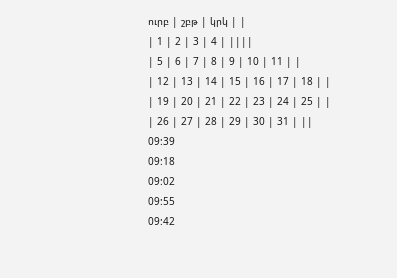ուրբ | շբթ | կրկ | |
| 1 | 2 | 3 | 4 | ||||
| 5 | 6 | 7 | 8 | 9 | 10 | 11 | |
| 12 | 13 | 14 | 15 | 16 | 17 | 18 | |
| 19 | 20 | 21 | 22 | 23 | 24 | 25 | |
| 26 | 27 | 28 | 29 | 30 | 31 | ||
09:39
09:18
09:02
09:55
09:42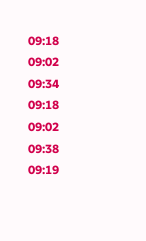09:18
09:02
09:34
09:18
09:02
09:38
09:19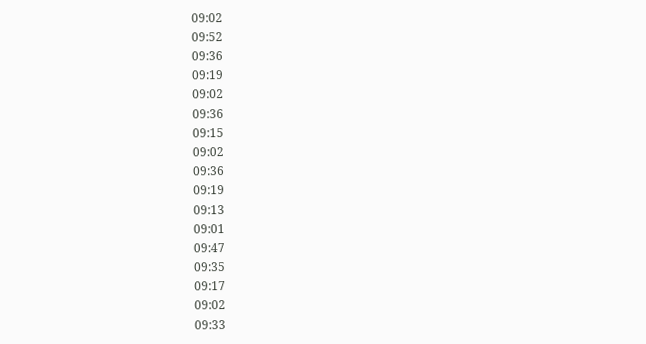09:02
09:52
09:36
09:19
09:02
09:36
09:15
09:02
09:36
09:19
09:13
09:01
09:47
09:35
09:17
09:02
09:33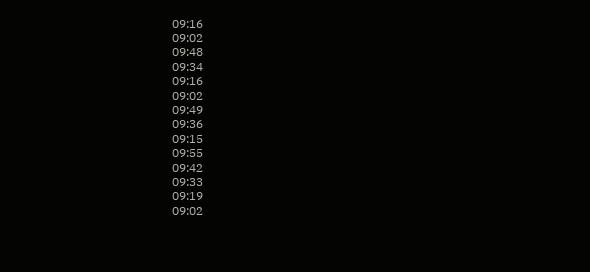09:16
09:02
09:48
09:34
09:16
09:02
09:49
09:36
09:15
09:55
09:42
09:33
09:19
09:02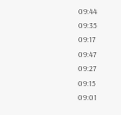09:44
09:35
09:17
09:47
09:27
09:15
09:01